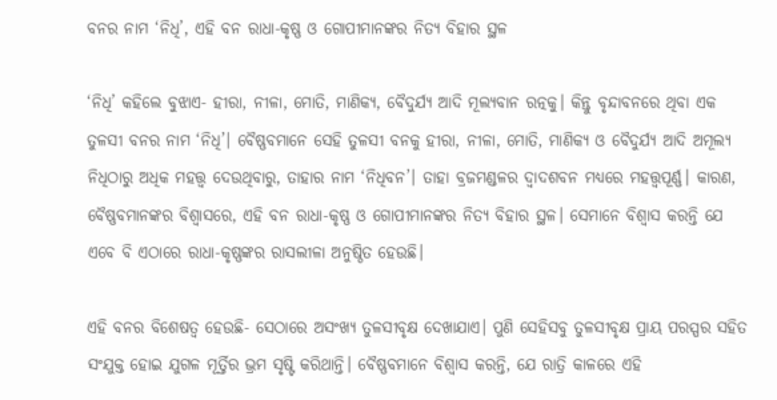ବନର ନାମ ‘ନିଧି’, ଏହି ବନ ରାଧା-କୃଷ୍ଣ ଓ ଗୋପୀମାନଙ୍କର ନିତ୍ୟ ବିହାର ସ୍ଥଳ

‘ନିଧି’ କହିଲେ ବୁଝାଏ- ହୀରା, ନୀଳା, ମୋତି, ମାଣିକ୍ୟ, ବୈଦୁର୍ଯ୍ୟ ଆଦି ମୂଲ୍ୟବାନ ରତ୍ନକୁ। କିନ୍ତୁ ବୃନ୍ଦାବନରେ ଥିବା ଏକ ତୁଳସୀ ବନର ନାମ ‘ନିଧି’। ବୈଷ୍ଣବମାନେ ସେହି ତୁଳସୀ ବନକୁ ହୀରା, ନୀଳା, ମୋତି, ମାଣିକ୍ୟ ଓ ବୈଦୁର୍ଯ୍ୟ ଆଦି ଅମୂଲ୍ୟ ନିଧିଠାରୁ ଅଧିକ ମହତ୍ତ୍ୱ ଦେଉଥିବାରୁ, ତାହାର ନାମ ‘ନିଧିବନ’। ତାହା ବ୍ରଜମଣ୍ଡଳର ଦ୍ୱାଦଶବନ ମଧ୍ୟରେ ମହତ୍ତ୍ୱପୂର୍ଣ୍ଣ। କାରଣ, ବୈଷ୍ଣବମାନଙ୍କର ବିଶ୍ୱାସରେ, ଏହି ବନ ରାଧା-କୃଷ୍ଣ ଓ ଗୋପୀମାନଙ୍କର ନିତ୍ୟ ବିହାର ସ୍ଥଳ। ସେମାନେ ବିଶ୍ୱାସ କରନ୍ତି ଯେ ଏବେ ବି ଏଠାରେ ରାଧା-କୃଷ୍ଣଙ୍କର ରାସଲୀଳା ଅନୁଷ୍ଠିତ ହେଉଛି।

ଏହି ବନର ବିଶେଷତ୍ୱ ହେଉଛି- ସେଠାରେ ଅସଂଖ୍ୟ ତୁଳସୀବୃକ୍ଷ ଦେଖାଯାଏ। ପୁଣି ସେହିସବୁ ତୁଳସୀବୃକ୍ଷ ପ୍ରାୟ ପରସ୍ପର ସହିତ ସଂଯୁକ୍ତ ହୋଇ ଯୁଗଳ ମୂର୍ତ୍ତିର ଭ୍ରମ ସୃଷ୍ଟି କରିଥାନ୍ତି। ବୈଷ୍ଣବମାନେ ବିଶ୍ୱାସ କରନ୍ତି, ଯେ ରାତ୍ରି କାଳରେ ଏହି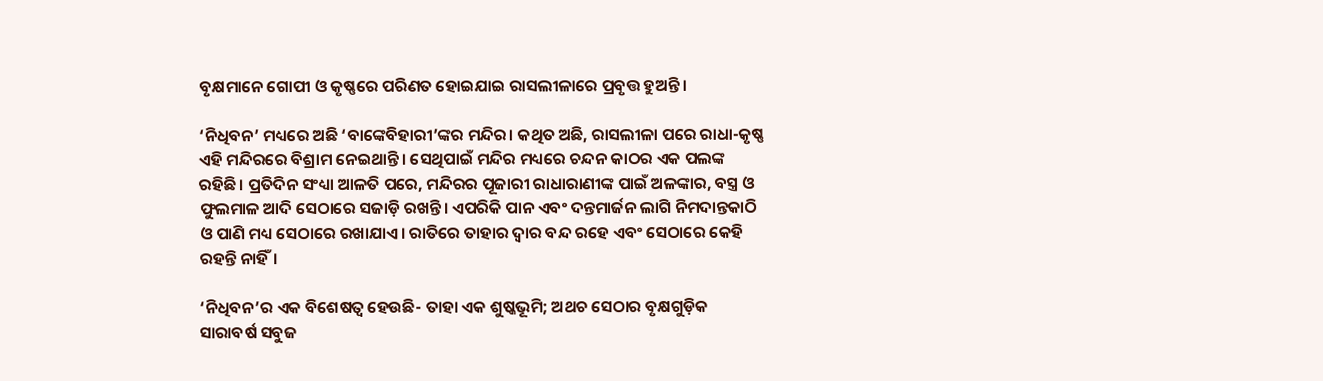ବୃକ୍ଷମାନେ ଗୋପୀ ଓ କୃଷ୍ଣରେ ପରିଣତ ହୋଇଯାଇ ରାସଲୀଳାରେ ପ୍ରବୃତ୍ତ ହୁଅନ୍ତି।

‘ନିଧିବନ’ ମଧ୍ୟରେ ଅଛି ‘ବାଙ୍କେବିହାରୀ’ଙ୍କର ମନ୍ଦିର। କଥିତ ଅଛି, ରାସଲୀଳା ପରେ ରାଧା-କୃଷ୍ଣ ଏହି ମନ୍ଦିରରେ ବିଶ୍ରାମ ନେଇଥାନ୍ତି। ସେଥିପାଇଁ ମନ୍ଦିର ମଧ୍ୟରେ ଚନ୍ଦନ କାଠର ଏକ ପଲଙ୍କ ରହିଛି। ପ୍ରତିଦିନ ସଂଧ୍ୟା ଆଳତି ପରେ, ମନ୍ଦିରର ପୂଜାରୀ ରାଧାରାଣୀଙ୍କ ପାଇଁ ଅଳଙ୍କାର, ବସ୍ତ୍ର ଓ ଫୁଲମାଳ ଆଦି ସେଠାରେ ସଜାଡ଼ି ରଖନ୍ତି। ଏପରିକି ପାନ ଏବଂ ଦନ୍ତମାର୍ଜନ ଲାଗି ନିମଦାନ୍ତକାଠି ଓ ପାଣି ମଧ୍ୟ ସେଠାରେ ରଖାଯାଏ। ରାତିରେ ତାହାର ଦ୍ୱାର ବନ୍ଦ ରହେ ଏବଂ ସେଠାରେ କେହି ରହନ୍ତି ନାହିଁ।

‘ନିଧିବନ’ର ଏକ ବିଶେଷତ୍ୱ ହେଉଛି- ତାହା ଏକ ଶୁଷ୍କଭୂମି; ଅଥଚ ସେଠାର ବୃକ୍ଷଗୁଡ଼ିକ ସାରାବର୍ଷ ସବୁଜ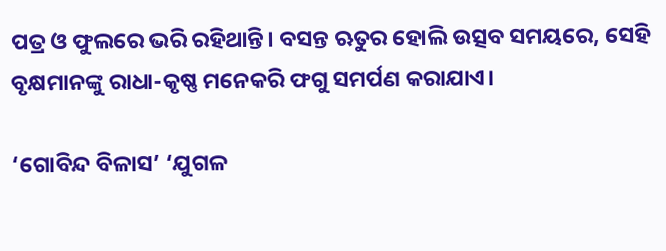ପତ୍ର ଓ ଫୁଲରେ ଭରି ରହିଥାନ୍ତି। ବସନ୍ତ ଋତୁର ହୋଲି ଉତ୍ସବ ସମୟରେ, ସେହି ବୃକ୍ଷମାନଙ୍କୁ ରାଧା-କୃଷ୍ଣ ମନେକରି ଫଗୁ ସମର୍ପଣ କରାଯାଏ।

‘ଗୋବିନ୍ଦ ବିଳାସ’ ‘ଯୁଗଳ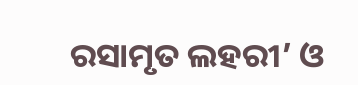ରସାମୃତ ଲହରୀ’ ଓ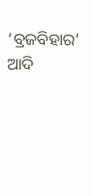‘ବ୍ରଜବିହାର’ ଆଦି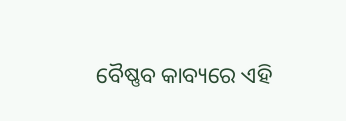ବୈଷ୍ଣବ କାବ୍ୟରେ ଏହି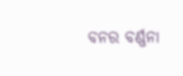ବନର ବର୍ଣ୍ଣନା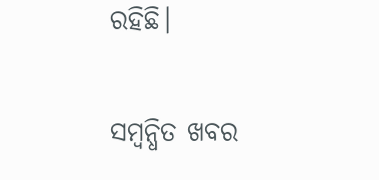ରହିଛି।

ସମ୍ବନ୍ଧିତ ଖବର